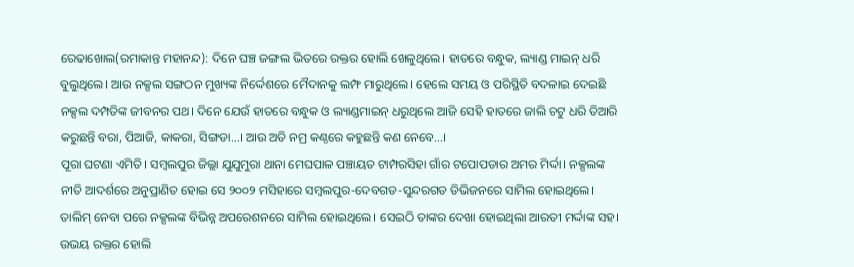ରେଢାଖୋଲ(ରମାକାନ୍ତ ମହାନନ୍ଦ): ଦିନେ ଘଞ୍ଚ ଜଙ୍ଗଲ ଭିତରେ ରକ୍ତର ହୋଲି ଖେଳୁଥିଲେ। ହାତରେ ବନ୍ଧୁକ, ଲ୍ୟାଣ୍ଡ ମାଇନ୍ ଧରି ବୁଲୁଥିଲେ। ଆଉ ନକ୍ସଲ ସଙ୍ଗଠନ ମୁଖ୍ୟଙ୍କ ନିର୍ଦ୍ଦେଶରେ ମୈଦାନକୁ ଲମ୍ଫ ମାରୁଥିଲେ। ହେଲେ ସମୟ ଓ ପରିସ୍ଥିତି ବଦଳାଇ ଦେଇଛି ନକ୍ସଲ ଦମ୍ପତିଙ୍କ ଜୀବନର ପଥ। ଦିନେ ଯେଉଁ ହାତରେ ବନ୍ଧୁକ ଓ ଲ୍ୟାଣ୍ଡମାଇନ୍ ଧରୁଥିଲେ ଆଜି ସେହି ହାତରେ ଜାଲି ଚଟୁ ଧରି ତିଆରି କରୁଛନ୍ତି ବରା, ପିଆଜି, କାକରା, ସିଙ୍ଗଡା...। ଆଉ ଅତି ନମ୍ର କଣ୍ଠରେ କହୁଛନ୍ତି କଣ ନେବେ...।
ପୂରା ଘଟଣା ଏମିତି। ସମ୍ୱଲପୁର ଜିଲ୍ଲା ଯୁଯୁମୁରା ଥାନା ମେଘପାଳ ପଞ୍ଚାୟତ ଟାମ୍ପରସିହା ଗାଁର ଟପୋପଡାର ଅମର ମିର୍ଦ୍ଦା। ନକ୍ସଲଙ୍କ ନୀତି ଆଦର୍ଶରେ ଅନୁପ୍ରାଣିତ ହୋଇ ସେ ୨୦୦୨ ମସିହାରେ ସମ୍ୱଲପୁର-ଦେବଗଡ-ସୁନ୍ଦରଗଡ ଡିଭିଜନରେ ସାମିଲ ହୋଇଥିଲେ। ତାଲିମ୍ ନେବା ପରେ ନକ୍ସଲଙ୍କ ବିଭିନ୍ନ ଅପରେଶନରେ ସାମିଲ ହୋଇଥିଲେ। ସେଇଠି ତାଙ୍କର ଦେଖା ହୋଇଥିଲା ଆରତୀ ମର୍ଦ୍ଦାଙ୍କ ସହ। ଉଭୟ ରକ୍ତର ହୋଲି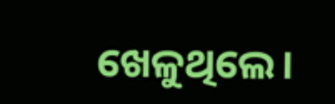ଖେଳୁଥିଲେ।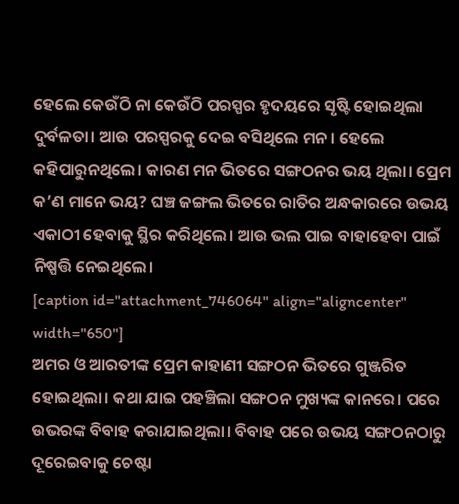ହେଲେ କେଉଁଠି ନା କେଉଁଠି ପରସ୍ପର ହୃଦୟରେ ସୃଷ୍ଟି ହୋଇଥିଲା ଦୁର୍ବଳତା। ଆଉ ପରସ୍ପରକୁ ଦେଇ ବସିଥିଲେ ମନ। ହେଲେ କହିପାରୁନଥିଲେ। କାରଣ ମନ ଭିତରେ ସଙ୍ଗଠନର ଭୟ ଥିଲା। ପ୍ରେମ କ’ଣ ମାନେ ଭୟ? ଘଞ୍ଚ ଜଙ୍ଗଲ ଭିତରେ ରାତିର ଅନ୍ଧକାରରେ ଉଭୟ ଏକାଠୀ ହେବାକୁ ସ୍ଥିର କରିଥିଲେ। ଆଉ ଭଲ ପାଇ ବାହାହେବା ପାଇଁ ନିଷ୍ପତ୍ତି ନେଇଥିଲେ।
[caption id="attachment_746064" align="aligncenter" width="650"]
ଅମର ଓ ଆରତୀଙ୍କ ପ୍ରେମ କାହାଣୀ ସଙ୍ଗଠନ ଭିତରେ ଗୁଞ୍ଜରିତ ହୋଇଥିଲା। କଥା ଯାଇ ପହଞ୍ଚିଲା ସଙ୍ଗଠନ ମୁଖ୍ୟଙ୍କ କାନରେ। ପରେ ଉଭରଙ୍କ ବିବାହ କରାଯାଇଥିଲା। ବିବାହ ପରେ ଉଭୟ ସଙ୍ଗଠନଠାରୁ ଦୂରେଇବାକୁ ଚେଷ୍ଟା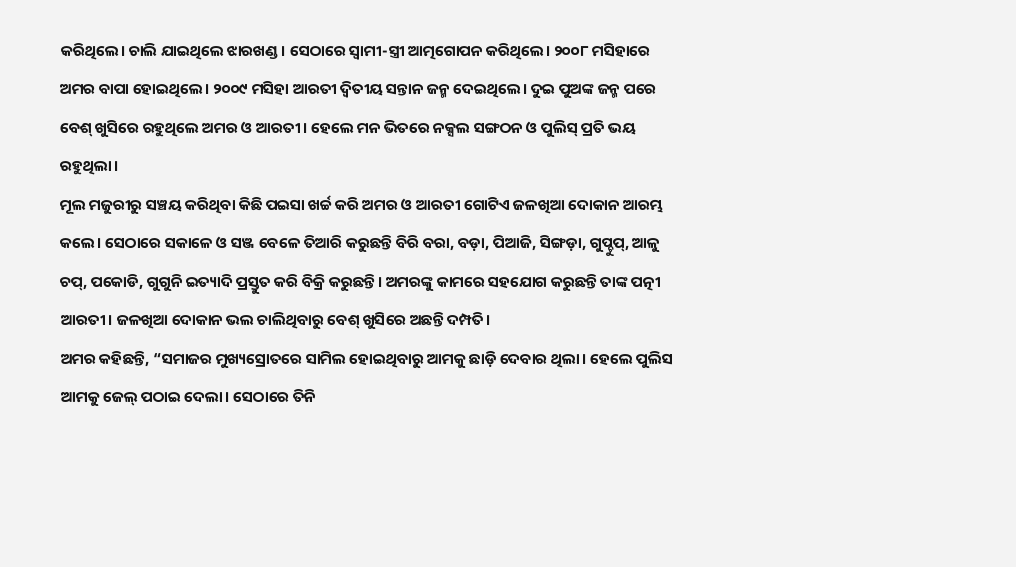କରିଥିଲେ। ଚାଲି ଯାଇଥିଲେ ଝାରଖଣ୍ଡ। ସେଠାରେ ସ୍ୱାମୀ-ସ୍ତ୍ରୀ ଆତ୍ମଗୋପନ କରିଥିଲେ। ୨୦୦୮ ମସିହାରେ ଅମର ବାପା ହୋଇଥିଲେ। ୨୦୦୯ ମସିହା ଆରତୀ ଦ୍ୱିତୀୟ ସନ୍ତାନ ଜନ୍ମ ଦେଇଥିଲେ। ଦୁଇ ପୁଅଙ୍କ ଜନ୍ମ ପରେ ବେଶ୍ ଖୁସିରେ ରହୁଥିଲେ ଅମର ଓ ଆରତୀ। ହେଲେ ମନ ଭିତରେ ନକ୍ସଲ ସଙ୍ଗଠନ ଓ ପୁଲିସ୍ ପ୍ରତି ଭୟ ରହୁଥିଲା।
ମୂଲ ମଜୁରୀରୁ ସଞ୍ଚୟ କରିଥିବା କିଛି ପଇସା ଖର୍ଚ୍ଚ କରି ଅମର ଓ ଆରତୀ ଗୋଟିଏ ଜଳଖିଆ ଦୋକାନ ଆରମ୍ଭ କଲେ। ସେଠାରେ ସକାଳେ ଓ ସଞ୍ଜ ବେଳେ ତିଆରି କରୁଛନ୍ତି ବିରି ବରା, ବଡ଼ା, ପିଆଜି, ସିଙ୍ଗଡ଼ା, ଗୁପ୍ଚୁପ୍, ଆଳୁ ଚପ୍, ପକୋଡି, ଗୁଗୁନି ଇତ୍ୟାଦି ପ୍ରସ୍ତୁତ କରି ବିକ୍ରି କରୁଛନ୍ତି। ଅମରଙ୍କୁ କାମରେ ସହଯୋଗ କରୁଛନ୍ତି ତାଙ୍କ ପତ୍ନୀ ଆରତୀ। ଜଳଖିଆ ଦୋକାନ ଭଲ ଚାଲିଥିବାରୁ ବେଶ୍ ଖୁସିରେ ଅଛନ୍ତି ଦମ୍ପତି।
ଅମର କହିଛନ୍ତି, “ସମାଜର ମୁଖ୍ୟସ୍ରୋତରେ ସାମିଲ ହୋଇଥିବାରୁ ଆମକୁ ଛାଡ଼ି ଦେବାର ଥିଲା। ହେଲେ ପୁଲିସ ଆମକୁ ଜେଲ୍ ପଠାଇ ଦେଲା। ସେଠାରେ ତିନି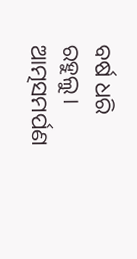ବର୍ଷ ଧରି ରହୁଲୁ। ଆତ୍ମସମର୍ପଣ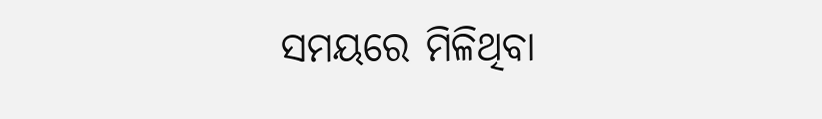ସମୟରେ ମିଳିଥିବା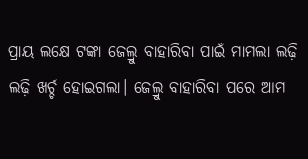ପ୍ରାୟ ଲକ୍ଷେ ଟଙ୍କା ଜେଲ୍ରୁ ବାହାରିବା ପାଇଁ ମାମଲା ଲଢ଼ି ଲଢ଼ି ଖର୍ଚ୍ଚ ହୋଇଗଲା। ଜେଲ୍ରୁ ବାହାରିବା ପରେ ଆମ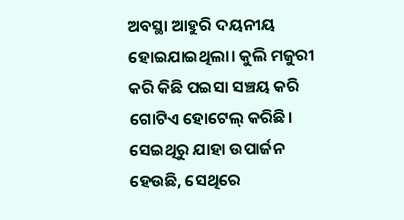ଅବସ୍ଥା ଆହୁରି ଦୟନୀୟ ହୋଇଯାଇଥିଲା। କୁଲି ମଜୁରୀ କରି କିଛି ପଇସା ସଞ୍ଚୟ କରି ଗୋଟିଏ ହୋଟେଲ୍ କରିଛି। ସେଇଥିରୁ ଯାହା ଉପାର୍ଜନ ହେଉଛି, ସେଥିରେ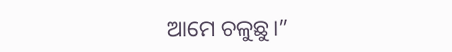ଆମେ ଚଳୁଛୁ।”